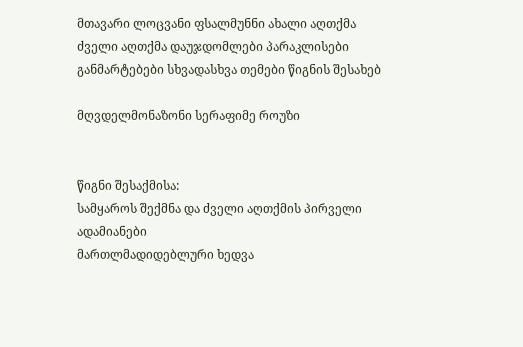მთავარი ლოცვანი ფსალმუნნი ახალი აღთქმა ძველი აღთქმა დაუჯდომლები პარაკლისები განმარტებები სხვადასხვა თემები წიგნის შესახებ

მღვდელმონაზონი სერაფიმე როუზი


წიგნი შესაქმისა:
სამყაროს შექმნა და ძველი აღთქმის პირველი ადამიანები
მართლმადიდებლური ხედვა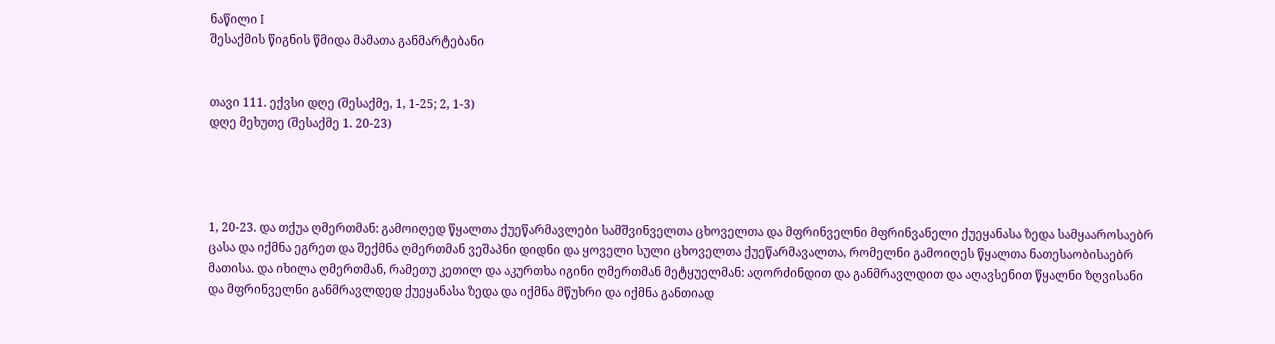ნაწილი I
შესაქმის წიგნის წმიდა მამათა განმარტებანი


თავი 111. ექვსი დღე (შესაქმე, 1, 1-25; 2, 1-3)
დღე მეხუთე (შესაქმე 1. 20-23)




1, 20-23. და თქუა ღმერთმან: გამოიღედ წყალთა ქუეწარმავლები სამშვინველთა ცხოველთა და მფრინველნი მფრინვანელი ქუეყანასა ზედა სამყააროსაებრ ცასა და იქმნა ეგრეთ და შექმნა ღმერთმან ვეშაპნი დიდნი და ყოველი სული ცხოველთა ქუეწარმავალთა, რომელნი გამოიღეს წყალთა ნათესაობისაებრ მათისა. და იხილა ღმერთმან, რამეთუ კეთილ და აკურთხა იგინი ღმერთმან მეტყუელმან: აღორძინდით და განმრავლდით და აღავსენით წყალნი ზღვისანი და მფრინველნი განმრავლდედ ქუეყანასა ზედა და იქმნა მწუხრი და იქმნა განთიად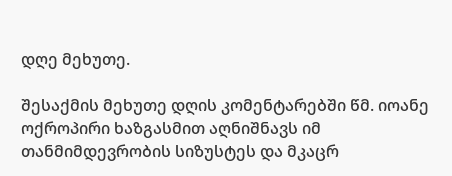დღე მეხუთე.

შესაქმის მეხუთე დღის კომენტარებში წმ. იოანე ოქროპირი ხაზგასმით აღნიშნავს იმ თანმიმდევრობის სიზუსტეს და მკაცრ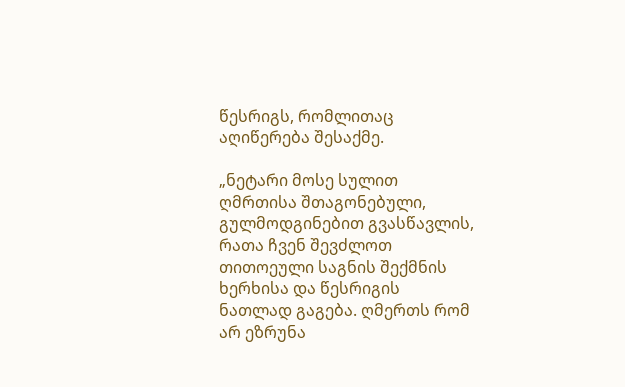წესრიგს, რომლითაც აღიწერება შესაქმე.

„ნეტარი მოსე სულით ღმრთისა შთაგონებული, გულმოდგინებით გვასწავლის, რათა ჩვენ შევძლოთ თითოეული საგნის შექმნის ხერხისა და წესრიგის ნათლად გაგება. ღმერთს რომ არ ეზრუნა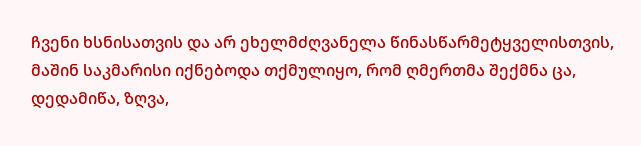ჩვენი ხსნისათვის და არ ეხელმძღვანელა წინასწარმეტყველისთვის, მაშინ საკმარისი იქნებოდა თქმულიყო, რომ ღმერთმა შექმნა ცა, დედამიწა, ზღვა,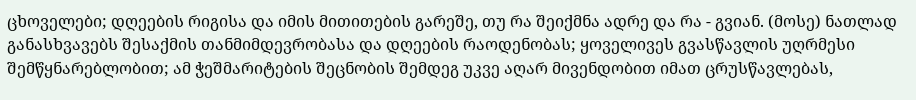ცხოველები; დღეების რიგისა და იმის მითითების გარეშე, თუ რა შეიქმნა ადრე და რა - გვიან. (მოსე) ნათლად განასხვავებს შესაქმის თანმიმდევრობასა და დღეების რაოდენობას; ყოველივეს გვასწავლის უღრმესი შემწყნარებლობით; ამ ჭეშმარიტების შეცნობის შემდეგ უკვე აღარ მივენდობით იმათ ცრუსწავლებას,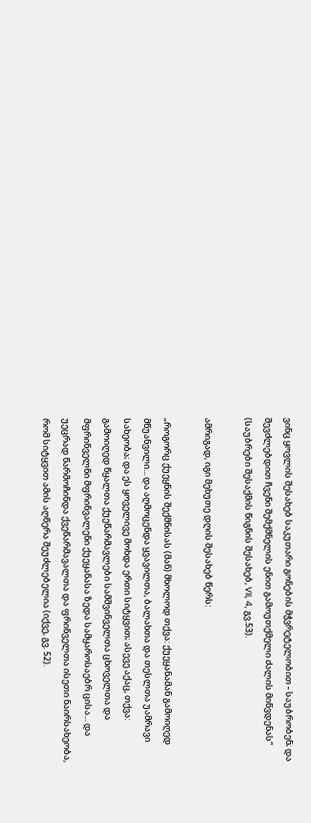ვინც ყოვლის შესახებ საკუთარი გონების მჭვრეტელობით - საუბრობენ; და შევძლებდით ჩვენი შემქმნელის ენით გამოუთქმელი ძალის მიწვდენას“ (საუბრები შესაქმის წიგნის შესახებ, VII, 4, გვ.53).

ამრიგად, იგი მეხუთე დღის შესახებ წერს:

„როგორც ქუეყნის შექმნისას (მან) მხოლოდ თქვა: ქუეყანამან გამოიღედ მწუანვილი... და აღმოცენდა ყვავილთა, ბალახთა და თესლთა უამრავი სახეობა; და ეს ყოველივე მოხდა ერთი სიტყვით; ასევე აქაც, თქვა: გამოიღედ წყალთა ქუეწარმავლები სამშვინველთა ცხოველთა და მფრინველნი მფრინვალენი ქუეყანასა ზედა სამყაროსაებრ ცისა... და უეცრად წარმოჩინდა ქვეწარმავალთა და ფრინველთა ისეთი ნაირსახეობა, რომ სიტყვით ამის აღწერა შეუძლებელია (იქვე, გვ. 52).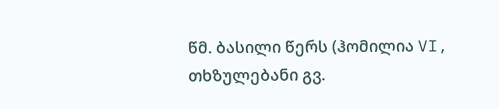წმ. ბასილი წერს (ჰომილია VI, თხზულებანი გვ.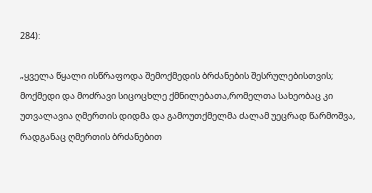284):

„ყველა წყალი ისწრაფოდა შემოქმედის ბრძანების შესრულებისთვის; მოქმედი და მოძრავი სიცოცხლე ქმნილებათა,რომელთა სახეობაც კი უთვალავია ღმერთის დიდმა და გამოუთქმელმა ძალამ უეცრად წარმოშვა, რადგანაც ღმერთის ბრძანებით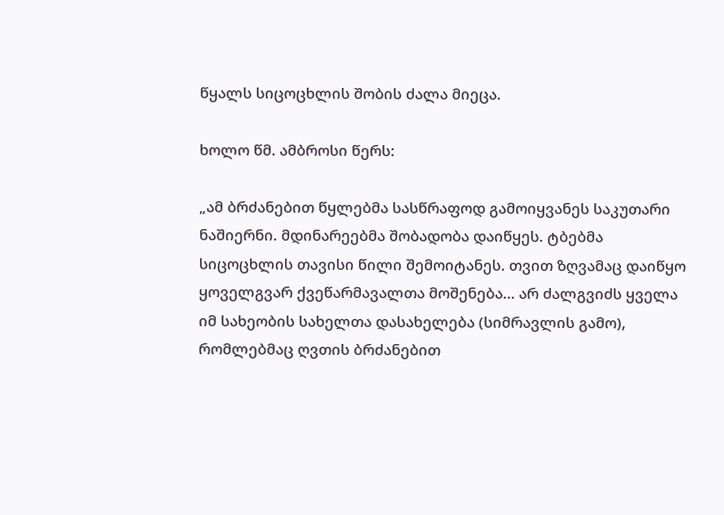წყალს სიცოცხლის შობის ძალა მიეცა.

ხოლო წმ. ამბროსი წერს:

„ამ ბრძანებით წყლებმა სასწრაფოდ გამოიყვანეს საკუთარი ნაშიერნი. მდინარეებმა შობადობა დაიწყეს. ტბებმა სიცოცხლის თავისი წილი შემოიტანეს. თვით ზღვამაც დაიწყო ყოველგვარ ქვეწარმავალთა მოშენება... არ ძალგვიძს ყველა იმ სახეობის სახელთა დასახელება (სიმრავლის გამო), რომლებმაც ღვთის ბრძანებით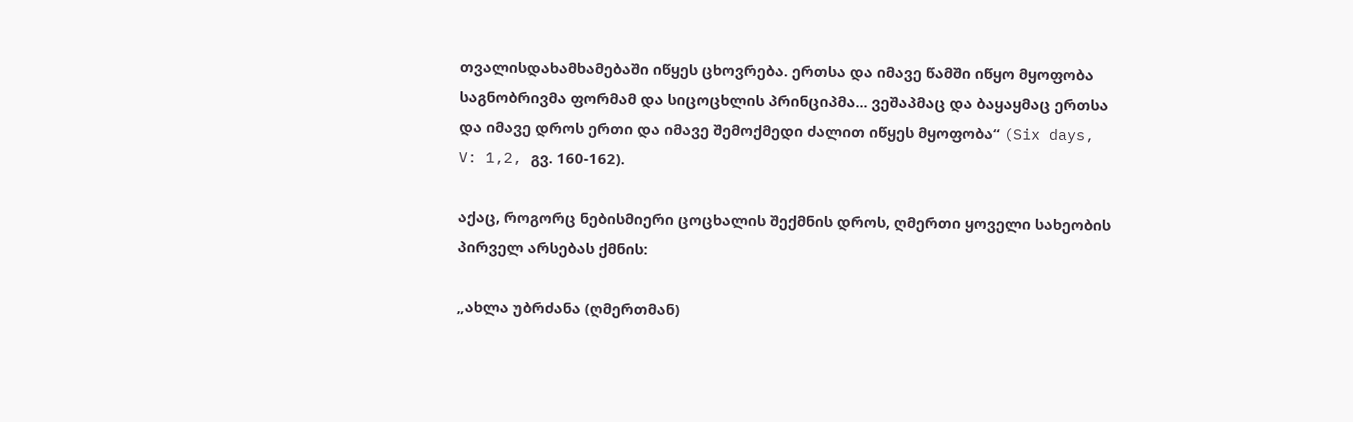თვალისდახამხამებაში იწყეს ცხოვრება. ერთსა და იმავე წამში იწყო მყოფობა საგნობრივმა ფორმამ და სიცოცხლის პრინციპმა... ვეშაპმაც და ბაყაყმაც ერთსა და იმავე დროს ერთი და იმავე შემოქმედი ძალით იწყეს მყოფობა“ (Six days, V: 1,2, გვ. 160-162).

აქაც, როგორც ნებისმიერი ცოცხალის შექმნის დროს, ღმერთი ყოველი სახეობის პირველ არსებას ქმნის:

„ახლა უბრძანა (ღმერთმან)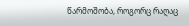წარმოშობა, როგორც რაღაც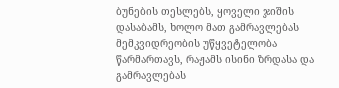ბუნების თესლებს, ყოველი ჯიშის დასაბამს, ხოლო მათ გამრავლებას მემკვიდრეობის უწყვეტელობა წარმართავს, რაჟამს ისინი ზრდასა და გამრავლებას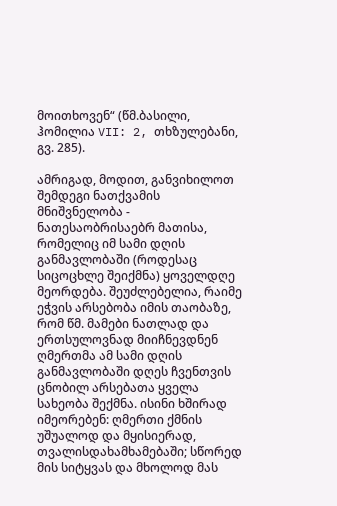მოითხოვენ“ (წმ.ბასილი, ჰომილია VII: 2, თხზულებანი, გვ. 285).

ამრიგად, მოდით, განვიხილოთ შემდეგი ნათქვამის მნიშვნელობა - ნათესაობრისაებრ მათისა, რომელიც იმ სამი დღის განმავლობაში (როდესაც სიცოცხლე შეიქმნა) ყოველდღე მეორდება. შეუძლებელია, რაიმე ეჭვის არსებობა იმის თაობაზე, რომ წმ. მამები ნათლად და ერთსულოვნად მიიჩნევდნენ ღმერთმა ამ სამი დღის განმავლობაში დღეს ჩვენთვის ცნობილ არსებათა ყველა სახეობა შექმნა. ისინი ხშირად იმეორებენ: ღმერთი ქმნის უშუალოდ და მყისიერად, თვალისდახამხამებაში; სწორედ მის სიტყვას და მხოლოდ მას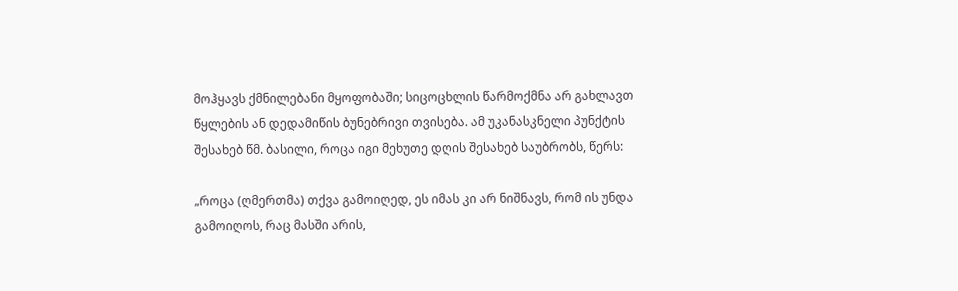მოჰყავს ქმნილებანი მყოფობაში; სიცოცხლის წარმოქმნა არ გახლავთ წყლების ან დედამიწის ბუნებრივი თვისება. ამ უკანასკნელი პუნქტის შესახებ წმ. ბასილი, როცა იგი მეხუთე დღის შესახებ საუბრობს, წერს:

„როცა (ღმერთმა) თქვა გამოიღედ, ეს იმას კი არ ნიშნავს, რომ ის უნდა გამოიღოს, რაც მასში არის,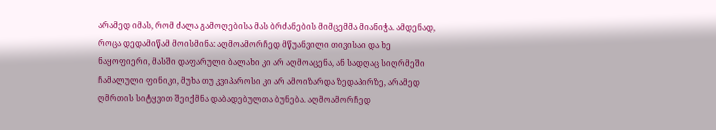არამედ იმას, რომ ძალა გამოღებისა მას ბრძანების მიმცემმა მიანიჭა. ამდენად, როცა დედამიწამ მოისმინა: აღმოამორჩედ მწუანვილი თივისაი და ხე ნაყოფიერი, მასში დაფარული ბალახი კი არ აღმოაცენა, ან სადღაც სიღრმეში ჩამალული ფინიკი, მუხა თუ კვიპაროსი კი არ ამოიზარდა ზედაპირზე, არამედ ღმრთის სიტყვით შეიქმნა დაბადებულთა ბუნება. აღმოამორჩედ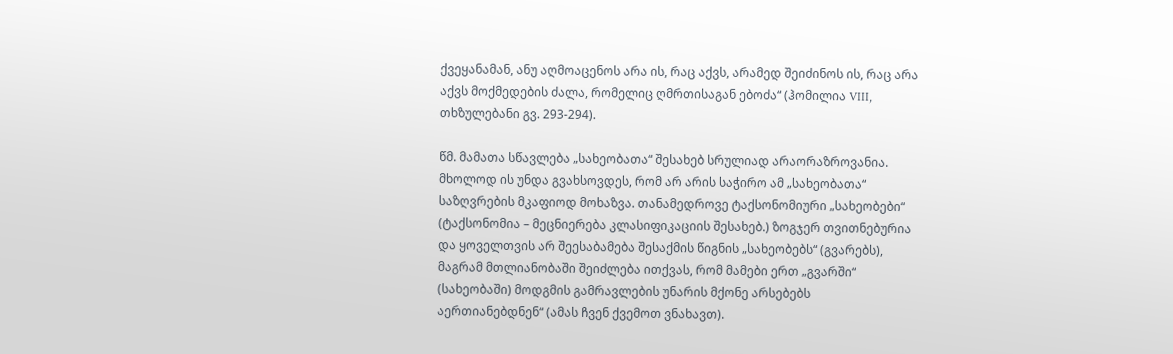ქვეყანამან, ანუ აღმოაცენოს არა ის, რაც აქვს, არამედ შეიძინოს ის, რაც არა აქვს მოქმედების ძალა, რომელიც ღმრთისაგან ებოძა“ (ჰომილია VIII, თხზულებანი გვ. 293-294).

წმ. მამათა სწავლება „სახეობათა“ შესახებ სრულიად არაორაზროვანია. მხოლოდ ის უნდა გვახსოვდეს, რომ არ არის საჭირო ამ „სახეობათა“ საზღვრების მკაფიოდ მოხაზვა. თანამედროვე ტაქსონომიური „სახეობები“ (ტაქსონომია – მეცნიერება კლასიფიკაციის შესახებ.) ზოგჯერ თვითნებურია და ყოველთვის არ შეესაბამება შესაქმის წიგნის „სახეობებს“ (გვარებს), მაგრამ მთლიანობაში შეიძლება ითქვას, რომ მამები ერთ „გვარში“ (სახეობაში) მოდგმის გამრავლების უნარის მქონე არსებებს აერთიანებდნენ“ (ამას ჩვენ ქვემოთ ვნახავთ).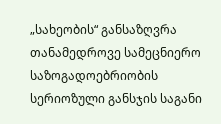„სახეობის“ განსაზღვრა თანამედროვე სამეცნიერო საზოგადოებრიობის სერიოზული განსჯის საგანი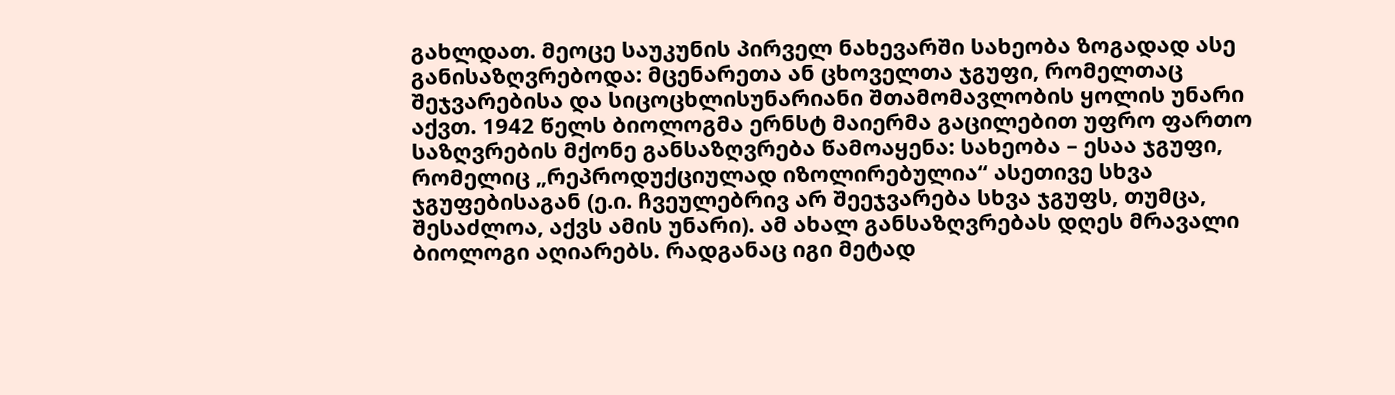გახლდათ. მეოცე საუკუნის პირველ ნახევარში სახეობა ზოგადად ასე განისაზღვრებოდა: მცენარეთა ან ცხოველთა ჯგუფი, რომელთაც შეჯვარებისა და სიცოცხლისუნარიანი შთამომავლობის ყოლის უნარი აქვთ. 1942 წელს ბიოლოგმა ერნსტ მაიერმა გაცილებით უფრო ფართო საზღვრების მქონე განსაზღვრება წამოაყენა: სახეობა – ესაა ჯგუფი, რომელიც „რეპროდუქციულად იზოლირებულია“ ასეთივე სხვა ჯგუფებისაგან (ე.ი. ჩვეულებრივ არ შეეჯვარება სხვა ჯგუფს, თუმცა, შესაძლოა, აქვს ამის უნარი). ამ ახალ განსაზღვრებას დღეს მრავალი ბიოლოგი აღიარებს. რადგანაც იგი მეტად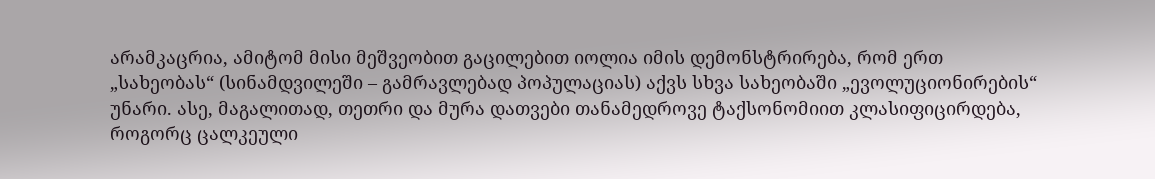არამკაცრია, ამიტომ მისი მეშვეობით გაცილებით იოლია იმის დემონსტრირება, რომ ერთ „სახეობას“ (სინამდვილეში – გამრავლებად პოპულაციას) აქვს სხვა სახეობაში „ევოლუციონირების“ უნარი. ასე, მაგალითად, თეთრი და მურა დათვები თანამედროვე ტაქსონომიით კლასიფიცირდება, როგორც ცალკეული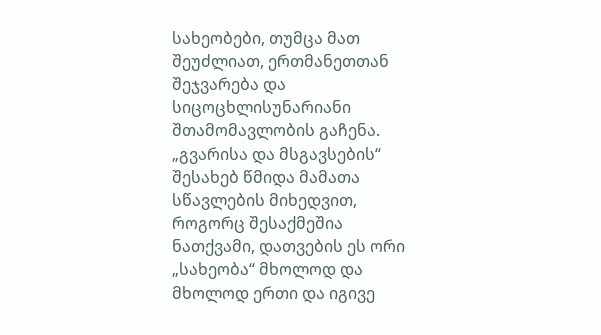სახეობები, თუმცა მათ შეუძლიათ, ერთმანეთთან შეჯვარება და სიცოცხლისუნარიანი შთამომავლობის გაჩენა. „გვარისა და მსგავსების“ შესახებ წმიდა მამათა სწავლების მიხედვით, როგორც შესაქმეშია ნათქვამი, დათვების ეს ორი „სახეობა“ მხოლოდ და მხოლოდ ერთი და იგივე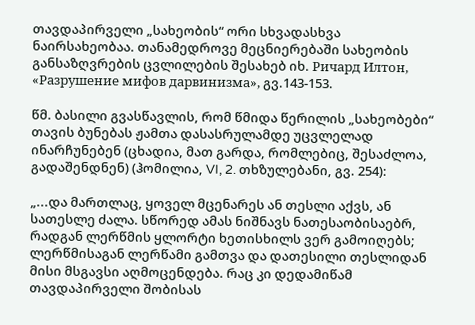თავდაპირველი „სახეობის“ ორი სხვადასხვა ნაირსახეობაა. თანამედროვე მეცნიერებაში სახეობის განსაზღვრების ცვლილების შესახებ იხ. Ричард Илтон, «Разрушение мифов дарвинизма», გვ.143-153.

წმ. ბასილი გვასწავლის, რომ წმიდა წერილის „სახეობები“ თავის ბუნებას ჟამთა დასასრულამდე უცვლელად ინარჩუნებენ (ცხადია, მათ გარდა, რომლებიც, შესაძლოა, გადაშენდნენ) (ჰომილია, VI, 2. თხზულებანი, გვ. 254):

„...და მართლაც, ყოველ მცენარეს ან თესლი აქვს, ან სათესლე ძალა. სწორედ ამას ნიშნავს ნათესაობისაებრ, რადგან ლერწმის ყლორტი ხეთისხილს ვერ გამოიღებს; ლერწმისაგან ლერწამი გამთვა და დათესილი თესლიდან მისი მსგავსი აღმოცენდება. რაც კი დედამიწამ თავდაპირველი შობისას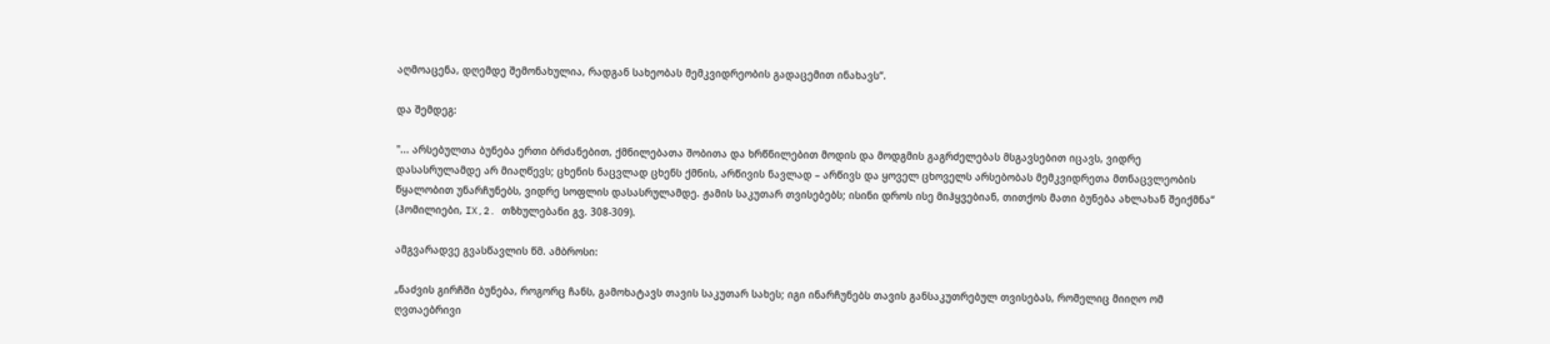აღმოაცენა, დღემდე შემონახულია, რადგან სახეობას მემკვიდრეობის გადაცემით ინახავს“.

და შემდეგ:

"... არსებულთა ბუნება ერთი ბრძანებით, ქმნილებათა შობითა და ხრწნილებით მოდის და მოდგმის გაგრძელებას მსგავსებით იცავს, ვიდრე დასასრულამდე არ მიაღწევს; ცხენის ნაცვლად ცხენს ქმნის, არწივის ნავლად – არწივს და ყოველ ცხოველს არსებობას მემკვიდრეთა მთნაცვლეობის წყალობით უნარჩუნებს, ვიდრე სოფლის დასასრულამდე. ჟამის საკუთარ თვისებებს; ისინი დროს ისე მიჰყვებიან, თითქოს მათი ბუნება ახლახან შეიქმნა“ (ჰომილიები, IX,2. თზხულებანი გვ. 308-309).

ამგვარადვე გვასწავლის წმ. ამბროსი:

„ნაძვის გირჩში ბუნება, როგორც ჩანს, გამოხატავს თავის საკუთარ სახეს; იგი ინარჩუნებს თავის განსაკუთრებულ თვისებას, რომელიც მიიღო ომ ღვთაებრივი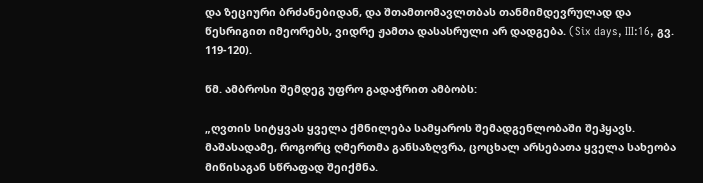და ზეციური ბრძანებიდან, და შთამთომავლთბას თანმიმდევრულად და წესრიგით იმეორებს, ვიდრე ჟამთა დასასრული არ დადგება. (Six days, III:16, გვ. 119-120).

წმ. ამბროსი შემდეგ უფრო გადაჭრით ამბობს:

„ღვთის სიტყვას ყველა ქმნილება სამყაროს შემადგენლობაში შეჰყავს. მაშასადამე, როგორც ღმერთმა განსაზღვრა, ცოცხალ არსებათა ყველა სახეობა მიწისაგან სწრაფად შეიქმნა.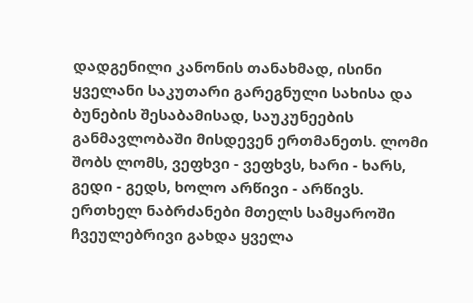დადგენილი კანონის თანახმად, ისინი ყველანი საკუთარი გარეგნული სახისა და ბუნების შესაბამისად, საუკუნეების განმავლობაში მისდევენ ერთმანეთს. ლომი შობს ლომს, ვეფხვი - ვეფხვს, ხარი - ხარს, გედი - გედს, ხოლო არწივი - არწივს. ერთხელ ნაბრძანები მთელს სამყაროში ჩვეულებრივი გახდა ყველა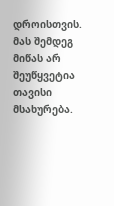დროისთვის. მას შემდეგ მიწას არ შეუწყვეტია თავისი მსახურება.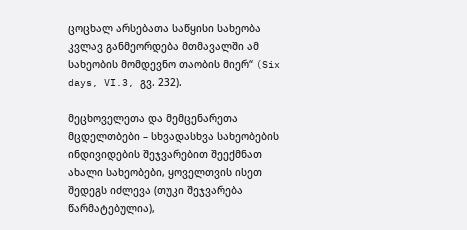ცოცხალ არსებათა საწყისი სახეობა კვლავ განმეორდება მთმავალში ამ სახეობის მომდევნო თაობის მიერ“ (Six days, VI.3, გვ. 232).

მეცხოველეთა და მემცენარეთა მცდელთბები – სხვადასხვა სახეობების ინდივიდების შეჯვარებით შეექმნათ ახალი სახეობები, ყოველთვის ისეთ შედეგს იძლევა (თუკი შეჯვარება წარმატებულია),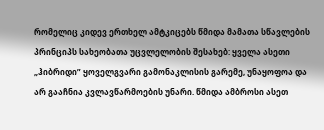რომელიც კიდევ ერთხელ ამტკიცებს წმიდა მამათა სწავლების პრინციპს სახეობათა უცვლელობის შესახებ: ყველა ასეთი „ჰიბრიდი” ყოველგვარი გამონაკლისის გარემე, უნაყოფოა და არ გააჩნია კვლავწარმოების უნარი. წმიდა ამბროსი ასეთ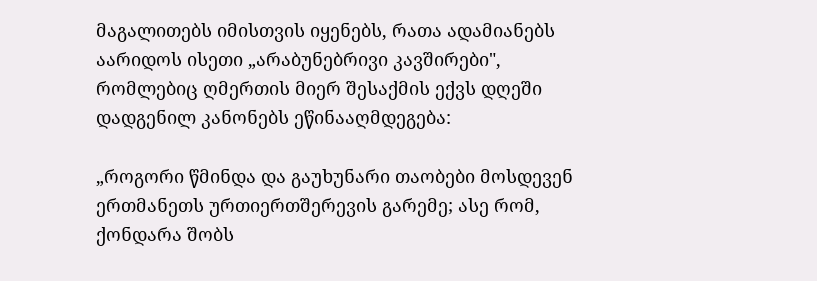მაგალითებს იმისთვის იყენებს, რათა ადამიანებს აარიდოს ისეთი „არაბუნებრივი კავშირები", რომლებიც ღმერთის მიერ შესაქმის ექვს დღეში დადგენილ კანონებს ეწინააღმდეგება:

„როგორი წმინდა და გაუხუნარი თაობები მოსდევენ ერთმანეთს ურთიერთშერევის გარემე; ასე რომ, ქონდარა შობს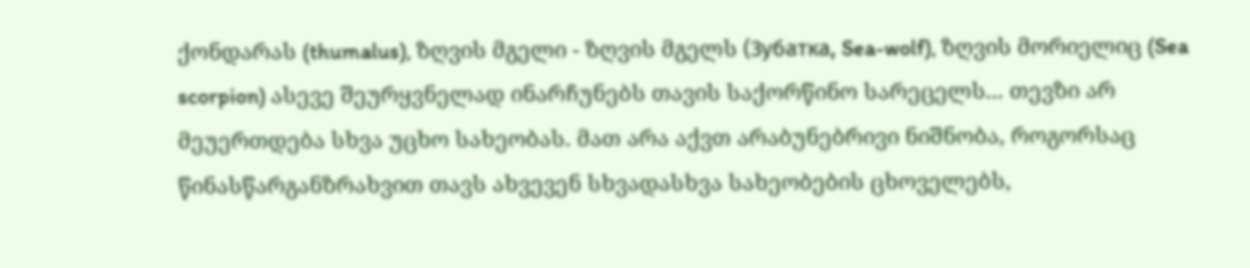ქონდარას (thumalus), ზღვის მგელი - ზღვის მგელს (Зубатка, Sea-wolf), ზღვის მორიელიც (Sea scorpion) ასევე შეურყვნელად ინარჩუნებს თავის საქორწინო სარეცელს... თევზი არ მეუერთდება სხვა უცხო სახეობას. მათ არა აქვთ არაბუნებრივი ნიშნობა, როგორსაც წინასწარგანზრახვით თავს ახვევენ სხვადასხვა სახეობების ცხოველებს,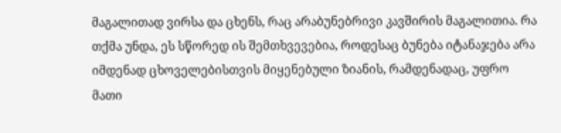მაგალითად ვირსა და ცხენს, რაც არაბუნებრივი კავშირის მაგალითია. რა თქმა უნდა, ეს სწორედ ის შემთხვევებია, როდესაც ბუნება იტანაჯება არა იმდენად ცხოველებისთვის მიყენებული ზიანის, რამდენადაც, უფრო მათი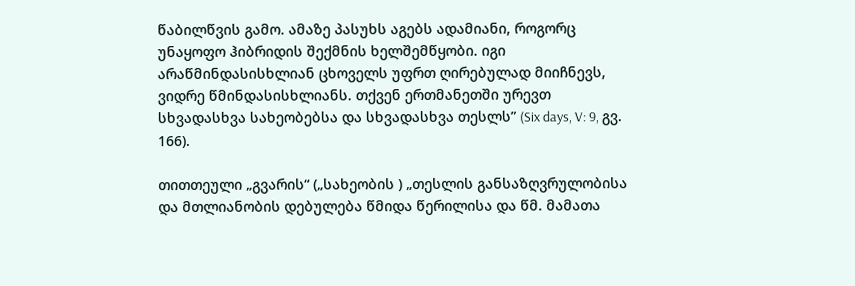წაბილწვის გამო. ამაზე პასუხს აგებს ადამიანი, როგორც უნაყოფო ჰიბრიდის შექმნის ხელშემწყობი. იგი არაწმინდასისხლიან ცხოველს უფრთ ღირებულად მიიჩნევს, ვიდრე წმინდასისხლიანს. თქვენ ერთმანეთში ურევთ სხვადასხვა სახეობებსა და სხვადასხვა თესლს” (Six days, V: 9, გვ. 166).

თითთეული „გვარის“ („სახეობის ) „თესლის განსაზღვრულობისა და მთლიანობის დებულება წმიდა წერილისა და წმ. მამათა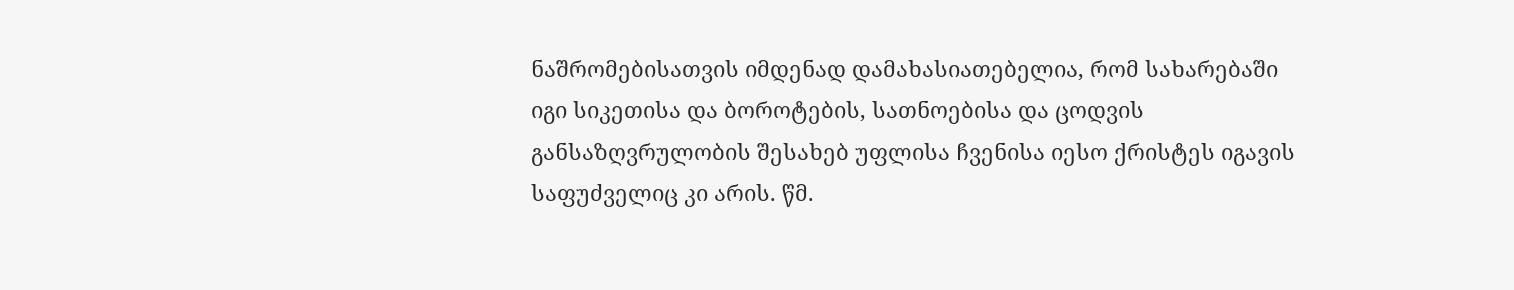ნაშრომებისათვის იმდენად დამახასიათებელია, რომ სახარებაში იგი სიკეთისა და ბოროტების, სათნოებისა და ცოდვის განსაზღვრულობის შესახებ უფლისა ჩვენისა იესო ქრისტეს იგავის საფუძველიც კი არის. წმ.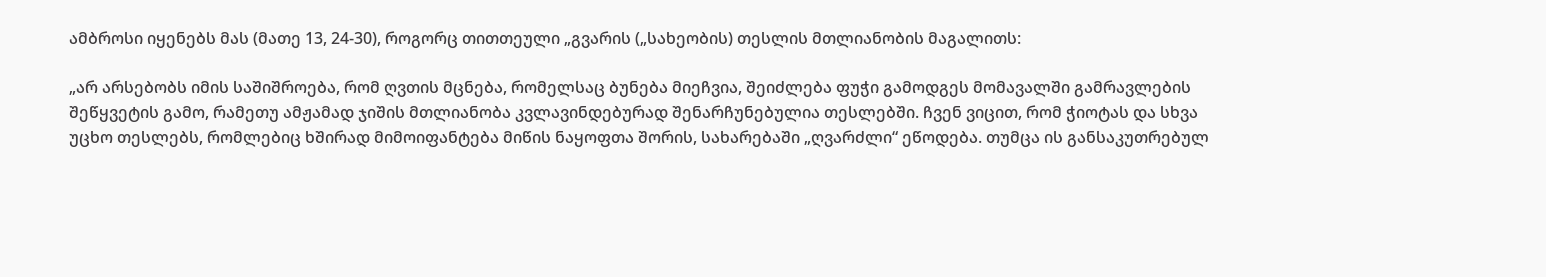ამბროსი იყენებს მას (მათე 13, 24-30), როგორც თითთეული „გვარის („სახეობის) თესლის მთლიანობის მაგალითს:

„არ არსებობს იმის საშიშროება, რომ ღვთის მცნება, რომელსაც ბუნება მიეჩვია, შეიძლება ფუჭი გამოდგეს მომავალში გამრავლების შეწყვეტის გამო, რამეთუ ამჟამად ჯიშის მთლიანობა კვლავინდებურად შენარჩუნებულია თესლებში. ჩვენ ვიცით, რომ ჭიოტას და სხვა უცხო თესლებს, რომლებიც ხშირად მიმოიფანტება მიწის ნაყოფთა შორის, სახარებაში „ღვარძლი“ ეწოდება. თუმცა ის განსაკუთრებულ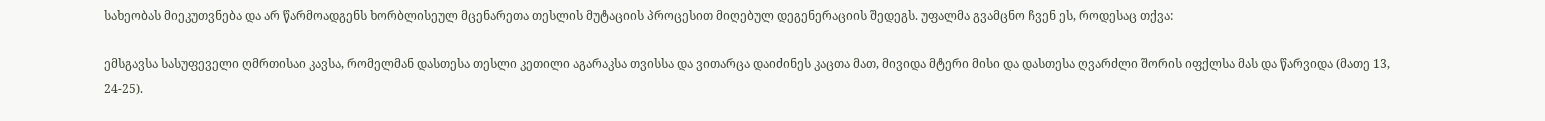სახეობას მიეკუთვნება და არ წარმოადგენს ხორბლისეულ მცენარეთა თესლის მუტაციის პროცესით მიღებულ დეგენერაციის შედეგს. უფალმა გვამცნო ჩვენ ეს, როდესაც თქვა:

ემსგავსა სასუფეველი ღმრთისაი კავსა, რომელმან დასთესა თესლი კეთილი აგარაკსა თვისსა და ვითარცა დაიძინეს კაცთა მათ, მივიდა მტერი მისი და დასთესა ღვარძლი შორის იფქლსა მას და წარვიდა (მათე 13, 24-25).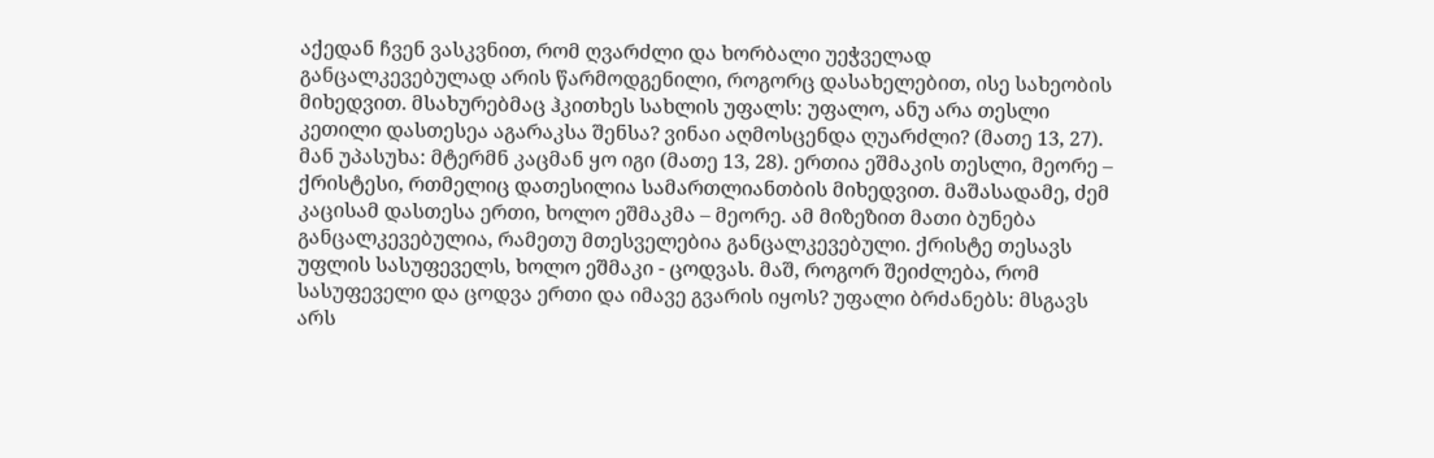აქედან ჩვენ ვასკვნით, რომ ღვარძლი და ხორბალი უეჭველად განცალკევებულად არის წარმოდგენილი, როგორც დასახელებით, ისე სახეობის მიხედვით. მსახურებმაც ჰკითხეს სახლის უფალს: უფალო, ანუ არა თესლი კეთილი დასთესეა აგარაკსა შენსა? ვინაი აღმოსცენდა ღუარძლი? (მათე 13, 27). მან უპასუხა: მტერმნ კაცმან ყო იგი (მათე 13, 28). ერთია ეშმაკის თესლი, მეორე – ქრისტესი, რთმელიც დათესილია სამართლიანთბის მიხედვით. მაშასადამე, ძემ კაცისამ დასთესა ერთი, ხოლო ეშმაკმა – მეორე. ამ მიზეზით მათი ბუნება განცალკევებულია, რამეთუ მთესველებია განცალკევებული. ქრისტე თესავს უფლის სასუფეველს, ხოლო ეშმაკი - ცოდვას. მაშ, როგორ შეიძლება, რომ სასუფეველი და ცოდვა ერთი და იმავე გვარის იყოს? უფალი ბრძანებს: მსგავს არს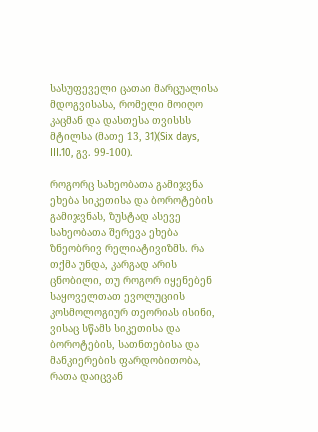სასუფეველი ცათაი მარცუალისა მდოგვისასა, რომელი მოიღო კაცმან და დასთესა თვისსს მტილსა (მათე 13, 31)(Six days, III.10, გვ. 99-100).

როგორც სახეობათა გამიჯვნა ეხება სიკეთისა და ბოროტების გამიჯვნას, ზუსტად ასევე სახეობათა შერევა ეხება ზნეობრივ რელიატივიზმს. რა თქმა უნდა, კარგად არის ცნობილი, თუ როგორ იყენებენ საყოველთათ ევოლუციის კოსმოლოგიურ თეორიას ისინი, ვისაც სწამს სიკეთისა და ბოროტების, სათნთებისა და მანკიერების ფარდობითობა, რათა დაიცვან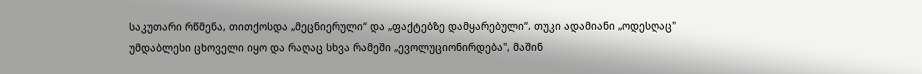საკუთარი რწმენა, თითქოსდა „მეცნიერული“ და „ფაქტებზე დამყარებული“. თუკი ადამიანი „ოდესღაც" უმდაბლესი ცხოველი იყო და რაღაც სხვა რამეში „ევოლუციონირდება", მაშინ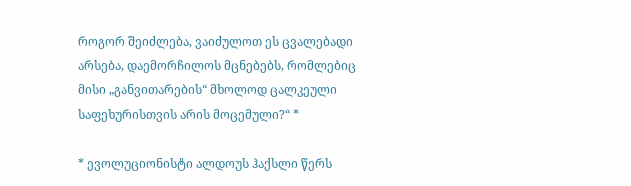როგორ შეიძლება, ვაიძულოთ ეს ცვალებადი არსება, დაემორჩილოს მცნებებს, რომლებიც მისი „განვითარების“ მხოლოდ ცალკეული საფეხურისთვის არის მოცემული?“ *

* ევოლუციონისტი ალდოუს ჰაქსლი წერს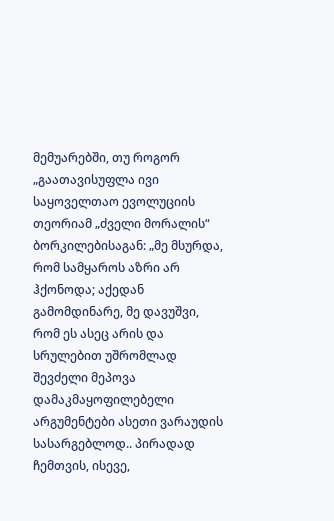მემუარებში, თუ როგორ „გაათავისუფლა ივი საყოველთაო ევოლუციის თეორიამ „ძველი მორალის“ ბორკილებისაგან: „მე მსურდა, რომ სამყაროს აზრი არ ჰქონოდა; აქედან გამომდინარე, მე დავუშვი, რომ ეს ასეც არის და სრულებით უშრომლად შევძელი მეპოვა დამაკმაყოფილებელი არგუმენტები ასეთი ვარაუდის სასარგებლოდ.. პირადად ჩემთვის, ისევე,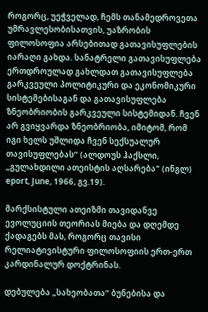როგორც, უეჭველად, ჩემს თანამედროვეთა უმრავლესობისათვის, უაზრობის ფილოსოფია არსებითად გათავისუფლების იარაღი გახდა. სანატრელი გათავისუფლება ერთდროულად გახლდათ გათავისუფლება გარკვეული პოლიტიკური და ეკონომიკური სისტემებისაგან და გათავისუფლება ზნეობრიობის გარკვეული სისტემიდან. ჩვენ არ გვიყვარდა ზნეობრიობა, იმიტომ, რომ იგი ხელს უშლიდა ჩვენ სექსუალურ თავისუფლებას“ (ალდოუს ჰაქსლი, „გულახდილი ათეისტის აღსარება" (ინგლ) eport, June, 1966, გვ.19).

მარქსისტული ათეიზმი თავიდანვე ევოლუციის თეორიას მიება და დღემდე ქადაგებს მას, როგორც თავისი რელიატივისტური ფილოსოფიის ერთ-ერთ კარდინალურ დოქტრინას.

დებულება „სახეობათა“ ბუნებისა და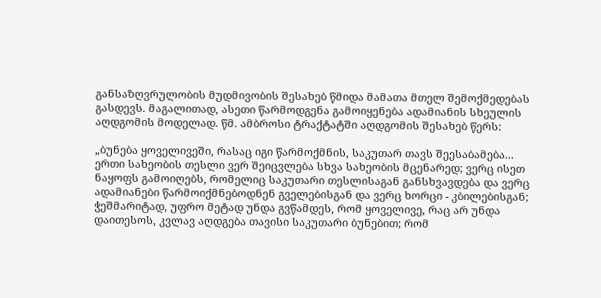განსაზღვრულობის მუდმივობის შესახებ წმიდა მამათა მთელ შემოქმედებას გასდევს. მაგალითად, ასეთი წარმოდგენა გამოიყენება ადამიანის სხეულის აღდგომის მოდელად. წმ. ამბროსი ტრაქტატში აღდგომის შესახებ წერს:

„ბუნება ყოველივეში, რასაც იგი წარმოქმნის, საკუთარ თავს შეესაბამება... ერთი სახეობის თესლი ვერ შეიცვლება სხვა სახეობის მცენარედ; ვერც ისეთ ნაყოფს გამოიღებს, რომელიც საკუთარი თესლისაგან განსხვავდება და ვერც ადამიანები წარმოიქმნებოდნენ გველებისგან და ვერც ხორცი - კბილებისგან; ჭეშმარიტად, უფრო მეტად უნდა გვწამდეს, რომ ყოველივე, რაც არ უნდა დაითესოს, კვლავ აღდგება თავისი საკუთარი ბუნებით; რომ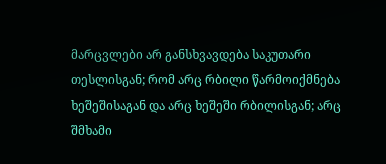მარცვლები არ განსხვავდება საკუთარი თესლისგან; რომ არც რბილი წარმოიქმნება ხეშეშისაგან და არც ხეშეში რბილისგან; არც შმხამი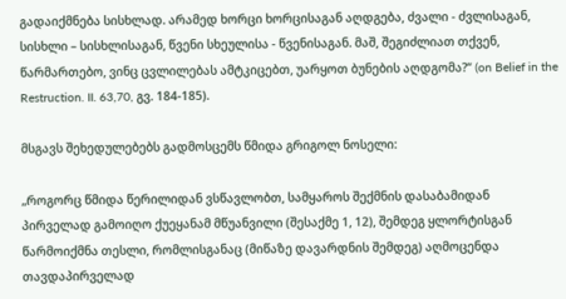გადაიქმნება სისხლად. არამედ ხორცი ხორცისაგან აღდგება, ძვალი - ძვლისაგან, სისხლი – სისხლისაგან, წვენი სხეულისა - წვენისაგან. მაშ, შეგიძლიათ თქვენ, წარმართებო, ვინც ცვლილებას ამტკიცებთ, უარყოთ ბუნების აღდგომა?“ (on Belief in the Restruction. II. 63,70, გვ. 184-185).

მსგავს შეხედულებებს გადმოსცემს წმიდა გრიგოლ ნოსელი:

„როგორც წმიდა წერილიდან ვსწავლობთ, სამყაროს შექმნის დასაბამიდან პირველად გამოიღო ქუეყანამ მწუანვილი (შესაქმე 1, 12), შემდეგ ყლორტისგან წარმოიქმნა თესლი, რომლისგანაც (მიწაზე დავარდნის შემდეგ) აღმოცენდა თავდაპირველად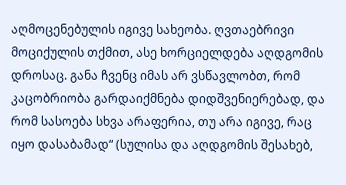აღმოცენებულის იგივე სახეობა. ღვთაებრივი მოციქულის თქმით, ასე ხორციელდება აღდგომის დროსაც. განა ჩვენც იმას არ ვსწავლობთ, რომ კაცობრიობა გარდაიქმნება დიდშვენიერებად, და რომ სასოება სხვა არაფერია, თუ არა იგივე, რაც იყო დასაბამად“ (სულისა და აღდგომის შესახებ,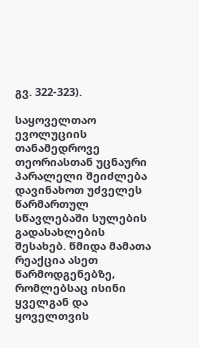გვ. 322-323).

საყოველთაო ევოლუციის თანამედროვე თეორიასთან უცნაური პარალელი შეიძლება დავინახოთ უძველეს წარმართულ სწავლებაში სულების გადასახლების შესახებ. წმიდა მამათა რეაქცია ასეთ წარმოდგენებზე, რომლებსაც ისინი ყველგან და ყოველთვის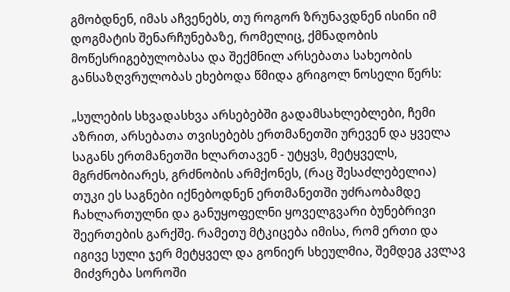გმობდნენ, იმას აჩვენებს, თუ როგორ ზრუნავდნენ ისინი იმ დოგმატის შენარჩუნებაზე, რომელიც, ქმნადობის მოწესრიგებულობასა და შექმნილ არსებათა სახეობის განსაზღვრულობას ეხებოდა წმიდა გრიგოლ ნოსელი წერს:

„სულების სხვადასხვა არსებებში გადამსახლებლები, ჩემი აზრით, არსებათა თვისებებს ერთმანეთში ურევენ და ყველა საგანს ერთმანეთში ხლართავენ - უტყვს, მეტყველს, მგრძნობიარეს, გრძნობის არმქონეს, (რაც შესაძლებელია) თუკი ეს საგნები იქნებოდნენ ერთმანეთში უძრაობამდე ჩახლართულნი და განუყოფელნი ყოველგვარი ბუნებრივი შეერთების გარქშე. რამეთუ მტკიცება იმისა, რომ ერთი და იგივე სული ჯერ მეტყველ და გონიერ სხეულმია, შემდეგ კვლავ მიძვრება სოროში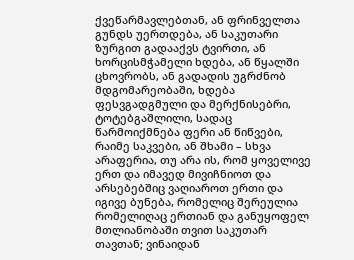ქვეწარმავლებთან, ან ფრინველთა გუნდს უერთდება, ან საკუთარი ზურგით გადააქვს ტვირთი, ან ხორცისმჭამელი ხდება, ან წყალში ცხოვრობს, ან გადადის უგრძნობ მდგომარეობაში, ხდება ფესვგადგმული და მერქნისებრი, ტოტებგაშლილი, სადაც წარმოიქმნება ფერი ან წიწვები, რაიმე საკვები, ან შხამი – სხვა არაფერია, თუ არა ის, რომ ყოველივე ერთ და იმავედ მივიჩნიოთ და არსებებშიც ვაღიაროთ ერთი და იგივე ბუნება, რომელიც შერეულია რომელიღაც ერთიან და განუყოფელ მთლიანობაში თვით საკუთარ თავთან; ვინაიდან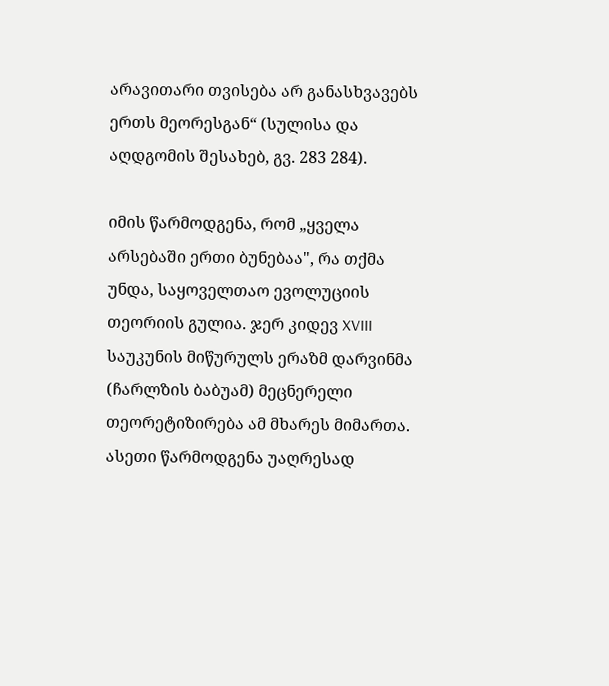არავითარი თვისება არ განასხვავებს ერთს მეორესგან“ (სულისა და აღდგომის შესახებ, გვ. 283 284).

იმის წარმოდგენა, რომ „ყველა არსებაში ერთი ბუნებაა", რა თქმა უნდა, საყოველთაო ევოლუციის თეორიის გულია. ჯერ კიდევ XVIII საუკუნის მიწურულს ერაზმ დარვინმა (ჩარლზის ბაბუამ) მეცნერელი თეორეტიზირება ამ მხარეს მიმართა. ასეთი წარმოდგენა უაღრესად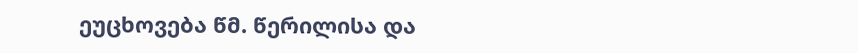ეუცხოვება წმ. წერილისა და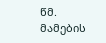წმ. მამების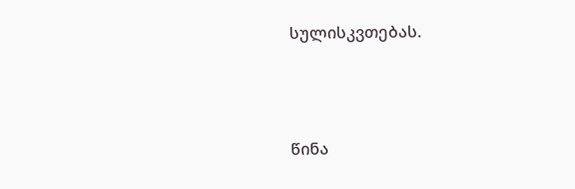სულისკვთებას.



წინა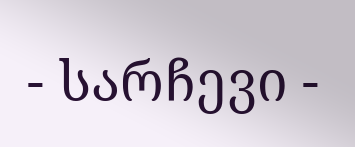- სარჩევი -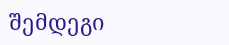შემდეგი